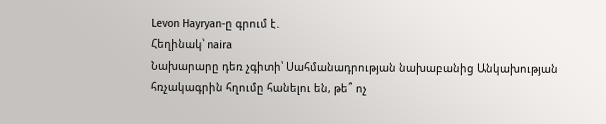Levon Hayryan-ը գրում է․
Հեղինակ՝ naira
Նախարարը դեռ չգիտի՝ Սահմանադրության նախաբանից Անկախության հռչակագրին հղումը հանելու են, թե՞ ոչ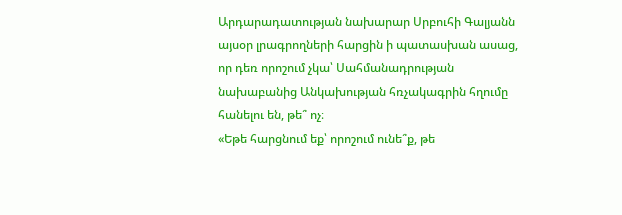Արդարադատության նախարար Սրբուհի Գալյանն այսօր լրագրողների հարցին ի պատասխան ասաց, որ դեռ որոշում չկա՝ Սահմանադրության նախաբանից Անկախության հռչակագրին հղումը հանելու են, թե՞ ոչ։
«Եթե հարցնում եք՝ որոշում ունե՞ք, թե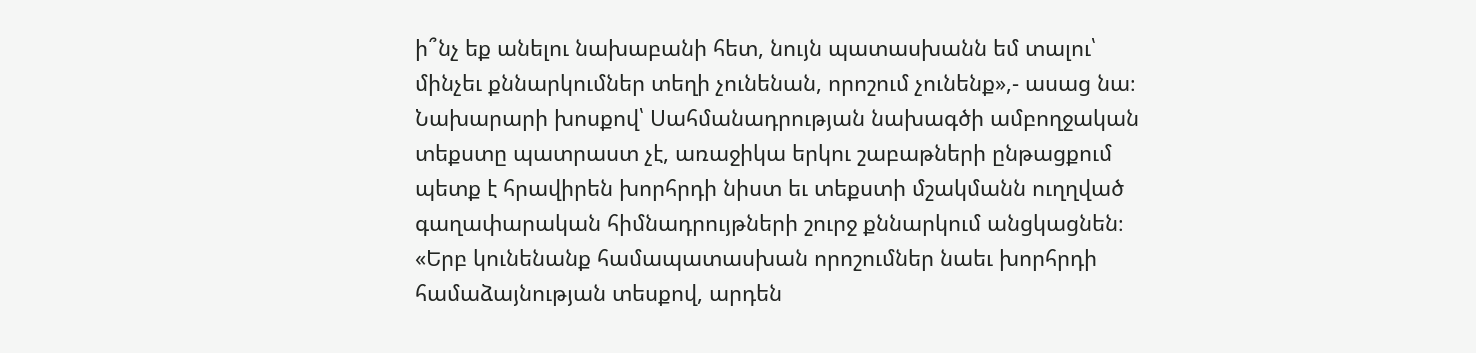ի՞նչ եք անելու նախաբանի հետ, նույն պատասխանն եմ տալու՝ մինչեւ քննարկումներ տեղի չունենան, որոշում չունենք»,- ասաց նա։
Նախարարի խոսքով՝ Սահմանադրության նախագծի ամբողջական տեքստը պատրաստ չէ, առաջիկա երկու շաբաթների ընթացքում պետք է հրավիրեն խորհրդի նիստ եւ տեքստի մշակմանն ուղղված գաղափարական հիմնադրույթների շուրջ քննարկում անցկացնեն։
«Երբ կունենանք համապատասխան որոշումներ նաեւ խորհրդի համաձայնության տեսքով, արդեն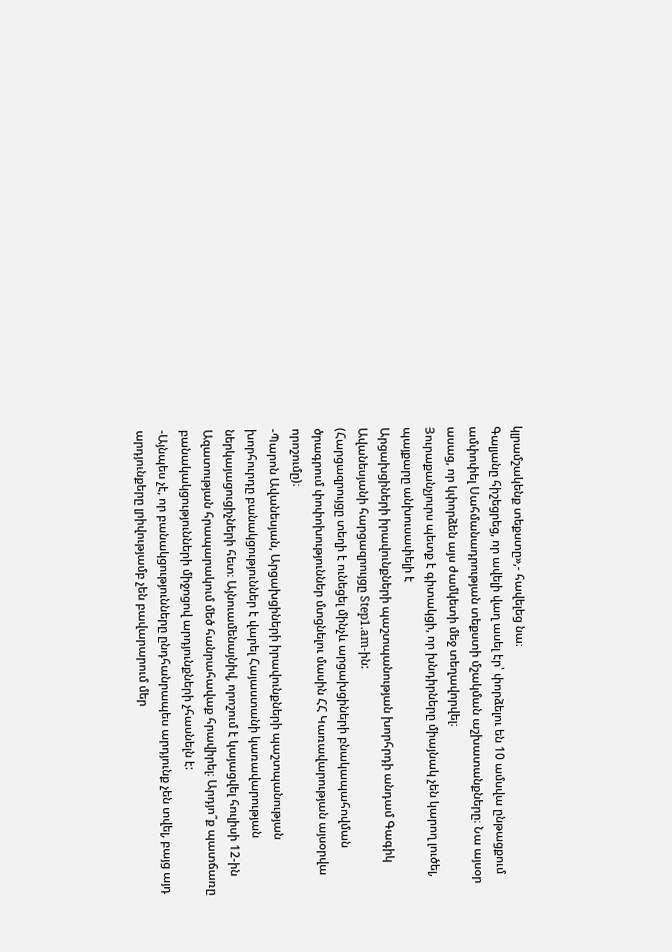կլրամշակենք տեքստը»,- հավելեց նա։
Գալյանը հիշեցրեց, որ ավելի վաղ ասել էր՝ փորձելու են 10 ամսվա ընթացքում ամփոփել Սահմանադրության տեքստի մշակման աշխատանքները։ Նա այսօր ասաց, որ կփորձեն այս ժամկետի մեջ տեղավորվել։
Յուրաքանչյուրս պետք է գիտակցի, որ խնդիրները միայնակ չեն կարող լուծել, պայքարը անխուսափելի է
Արցախցիների իրավունքների պաշտպանության խորհրդի անդամ Գագիկ Ավանեսյանի հարցազրույցը Step1.am-ին:
(Հարցազրույցը տեղի է ունեցել մինչև արցախցիների բնակապահովման ծրագրում փոփոխություններ մտցնելու մասին ՀՀ Կառավարության այսօրվա որոշումը)։
-Պարոն Ավանեսյան, Արցախցիների իրավունքների պաշտպանության խորհուրդը բանակցություններ է վարել Հայաստանի կառավարության ներկայացուցիչների հետ։ Այնուամենայնիվ, որոշում է կայացվել հուլիսի 12-ին Ազատության հրապարակում մեծ հանրահավաք հրավիրել։ Արդյո՞ք պատճառը բանակակցությունների միջոցով արդյունքների չհասնելն է:
-Այնպես չէ, որ բանակցությունները ընդհանրապես արդյունք չեն տվել, բայց այդ արդյունքերը լրիվությամբ չեն բավարարում մեր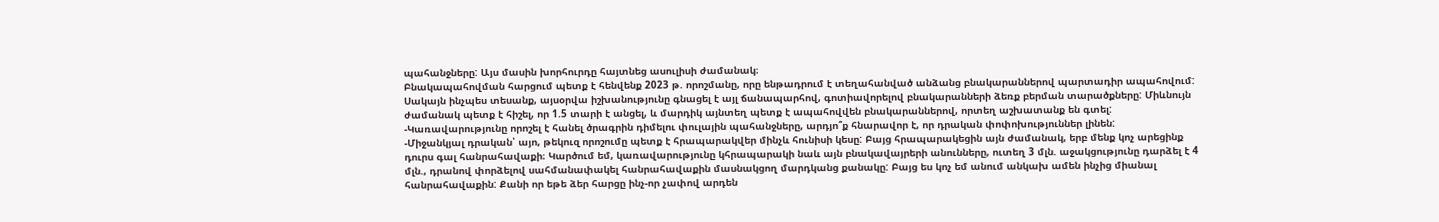պահանջները: Այս մասին խորհուրդը հայտնեց ասուլիսի ժամանակ։
Բնակապահովման հարցում պետք է հենվենք 2023 թ. որոշմանը, որը ենթադրում է տեղահանված անձանց բնակարաններով պարտադիր ապահովում: Սակայն ինչպես տեսանք, այսօրվա իշխանությունը գնացել է այլ ճանապարհով, գոտիավորելով բնակարանների ձեռք բերման տարածքները: Միևնույն ժամանակ պետք է հիշել, որ 1.5 տարի է անցել, և մարդիկ այնտեղ պետք է ապահովվեն բնակարաններով, որտեղ աշխատանք են գտել:
-Կառավարությունը որոշել է հանել ծրագրին դիմելու փուլային պահանջները, արդյո՞ք հնարավոր է, որ դրական փոփոխություններ լինեն:
-Միջանկյալ դրական՝ այո, թեկուզ որոշումը պետք է հրապարակվեր մինչև հունիսի կեսը: Բայց հրապարակեցին այն ժամանակ, երբ մենք կոչ արեցինք դուրս գալ հանրահավաքի։ Կարծում եմ, կառավարությունը կհրապարակի նաև այն բնակավայրերի անունները, ուտեղ 3 մլն. աջակցությունը դարձել է 4 մլն., դրանով փորձելով սահմանափակել հանրահավաքին մասնակցող մարդկանց քանակը: Բայց ես կոչ եմ անում անկախ ամեն ինչից միանալ հանրահավաքին: Քանի որ եթե ձեր հարցը ինչ-որ չափով արդեն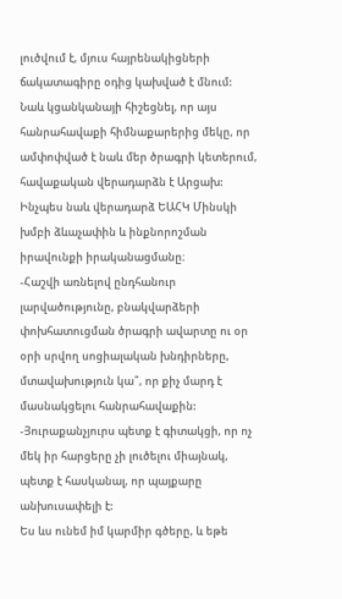լուծվում է, մյուս հայրենակիցների ճակատագիրը օդից կախված է մնում:
Նաև կցանկանայի հիշեցնել, որ այս հանրահավաքի հիմնաքարերից մեկը, որ ամփոփված է նաև մեր ծրագրի կետերում, հավաքական վերադարձն է Արցախ: Ինչպես նաև վերադարձ ԵԱՀԿ Մինսկի խմբի ձևաչափին և ինքնորոշման իրավունքի իրականացմանը։
-Հաշվի առնելով ընդհանուր լարվածությունը, բնակվարձերի փոխհատուցման ծրագրի ավարտը ու օր օրի սրվող սոցիալական խնդիրները, մտավախություն կա՞, որ քիչ մարդ է մասնակցելու հանրահավաքին:
-Յուրաքանչյուրս պետք է գիտակցի, որ ոչ մեկ իր հարցերը չի լուծելու միայնակ, պետք է հասկանալ, որ պայքարը անխուսափելի է:
Ես ևս ունեմ իմ կարմիր գծերը, և եթե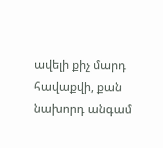ավելի քիչ մարդ հավաքվի, քան նախորդ անգամ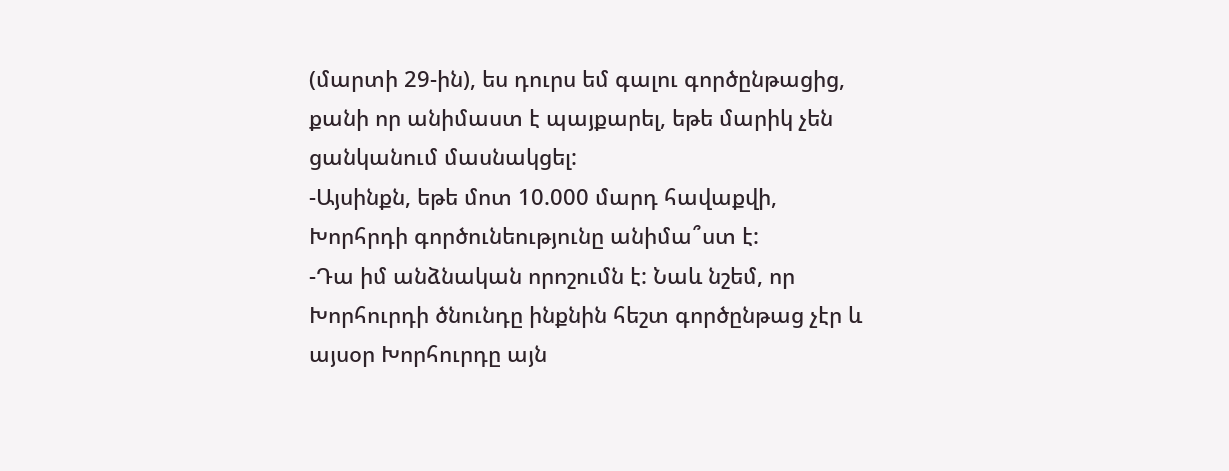(մարտի 29-ին), ես դուրս եմ գալու գործընթացից, քանի որ անիմաստ է պայքարել, եթե մարիկ չեն ցանկանում մասնակցել:
-Այսինքն, եթե մոտ 10.000 մարդ հավաքվի, Խորհրդի գործունեությունը անիմա՞ստ է:
-Դա իմ անձնական որոշումն է: Նաև նշեմ, որ Խորհուրդի ծնունդը ինքնին հեշտ գործընթաց չէր և այսօր Խորհուրդը այն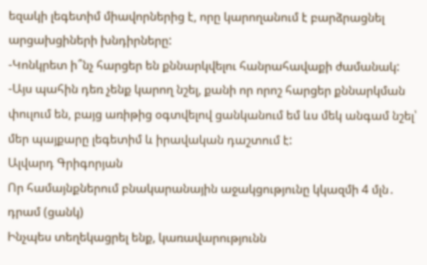եզակի լեգետիմ միավորներից է, որը կարողանում է բարձրացնել արցախցիների խնդիրները:
-Կոնկրետ ի՞նչ հարցեր են քննարկվելու հանրահավաքի ժամանակ:
-Այս պահին դեռ չենք կարող նշել, քանի որ որոշ հարցեր քննարկման փուլում են, բայց առիթից օգտվելով ցանկանում եմ ևս մեկ անգամ նշել՝ մեր պայքարը լեգետիմ և իրավական դաշտում է:
Ալվարդ Գրիգորյան
Որ համայնքներում բնակարանային աջակցությունը կկազմի 4 մլն․ դրամ (ցանկ)
Ինչպես տեղեկացրել ենք, կառավարությունն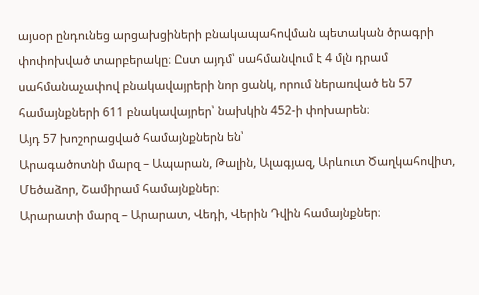այսօր ընդունեց արցախցիների բնակապահովման պետական ծրագրի փոփոխված տարբերակը։ Ըստ այդմ՝ սահմանվում է 4 մլն դրամ սահմանաչափով բնակավայրերի նոր ցանկ, որում ներառված են 57 համայնքների 611 բնակավայրեր՝ նախկին 452-ի փոխարեն։
Այդ 57 խոշորացված համայնքներն են՝
Արագածոտնի մարզ – Ապարան, Թալին, Ալագյազ, Արևուտ Ծաղկահովիտ, Մեծաձոր, Շամիրամ համայնքներ։
Արարատի մարզ – Արարատ, Վեդի, Վերին Դվին համայնքներ։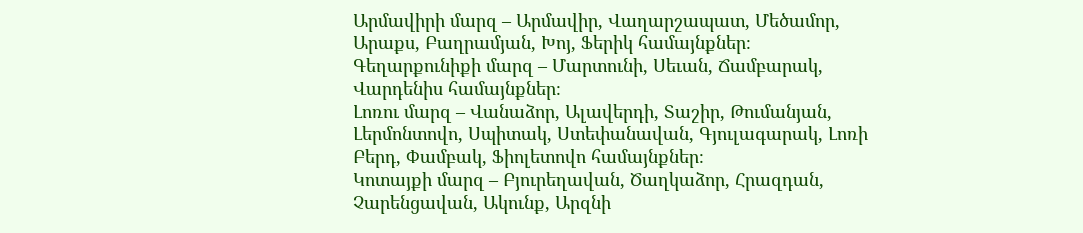Արմավիրի մարզ – Արմավիր, Վաղարշապատ, Մեծամոր, Արաքս, Բաղրամյան, Խոյ, Ֆերիկ համայնքներ։
Գեղարքունիքի մարզ – Մարտունի, Սեւան, Ճամբարակ, Վարդենիս համայնքներ։
Լոռու մարզ – Վանաձոր, Ալավերդի, Տաշիր, Թումանյան, Լերմոնտովո, Սպիտակ, Ստեփանավան, Գյուլագարակ, Լոռի Բերդ, Փամբակ, Ֆիոլետովո համայնքներ։
Կոտայքի մարզ – Բյուրեղավան, Ծաղկաձոր, Հրազդան, Չարենցավան, Ակունք, Արզնի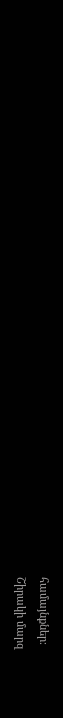համայնքներ։
Շիրակի մարզ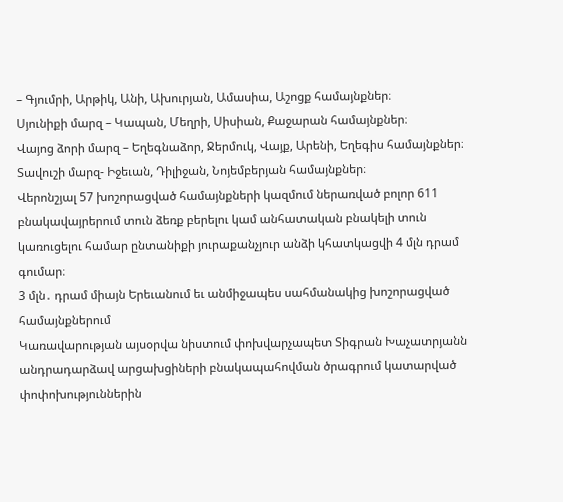– Գյումրի, Արթիկ, Անի, Ախուրյան, Ամասիա, Աշոցք համայնքներ։
Սյունիքի մարզ – Կապան, Մեղրի, Սիսիան, Քաջարան համայնքներ։
Վայոց ձորի մարզ – Եղեգնաձոր, Ջերմուկ, Վայք, Արենի, Եղեգիս համայնքներ։
Տավուշի մարզ- Իջեւան, Դիլիջան, Նոյեմբերյան համայնքներ։
Վերոնշյալ 57 խոշորացված համայնքների կազմում ներառված բոլոր 611 բնակավայրերում տուն ձեռք բերելու կամ անհատական բնակելի տուն կառուցելու համար ընտանիքի յուրաքանչյուր անձի կհատկացվի 4 մլն դրամ գումար։
3 մլն․ դրամ միայն Երեւանում եւ անմիջապես սահմանակից խոշորացված համայնքներում
Կառավարության այսօրվա նիստում փոխվարչապետ Տիգրան Խաչատրյանն անդրադարձավ արցախցիների բնակապահովման ծրագրում կատարված փոփոխություններին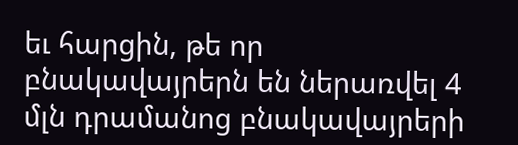եւ հարցին, թե որ բնակավայրերն են ներառվել 4 մլն դրամանոց բնակավայրերի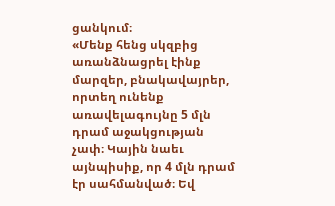ցանկում։
«Մենք հենց սկզբից առանձնացրել էինք մարզեր, բնակավայրեր, որտեղ ունենք առավելագույնը 5 մլն դրամ աջակցության չափ։ Կային նաեւ այնպիսիք, որ 4 մլն դրամ էր սահմանված։ Եվ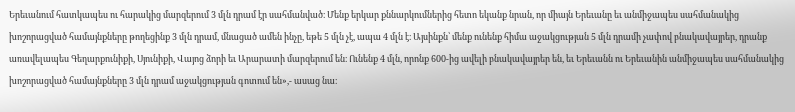Երեւանում հատկապես ու հարակից մարզերում 3 մլն դրամ էր սահմանված։ Մենք երկար քննարկումներից հետո եկանք նրան, որ միայն Երեւանը եւ անմիջապես սահմանակից խոշորացված համայնքները թողեցինք 3 մլն դրամ, մնացած ամեն ինչը, եթե 5 մլն չէ, ապա 4 մլն է։ Այսինքն՝ մենք ունենք հիմա աջակցության 5 մլն դրամի չափով բնակավայրեր, դրանք առավելապես Գեղարքունիքի, Սյունիքի, Վայոց ձորի եւ Արարատի մարզերում են։ Ունենք 4 մլն, որոնք 600-ից ավելի բնակավայրեր են, եւ Երեւանն ու Երեւանին անմիջապես սահմանակից խոշորացված համայնքները 3 մլն դրամ աջակցության գոտում են»,- ասաց նա։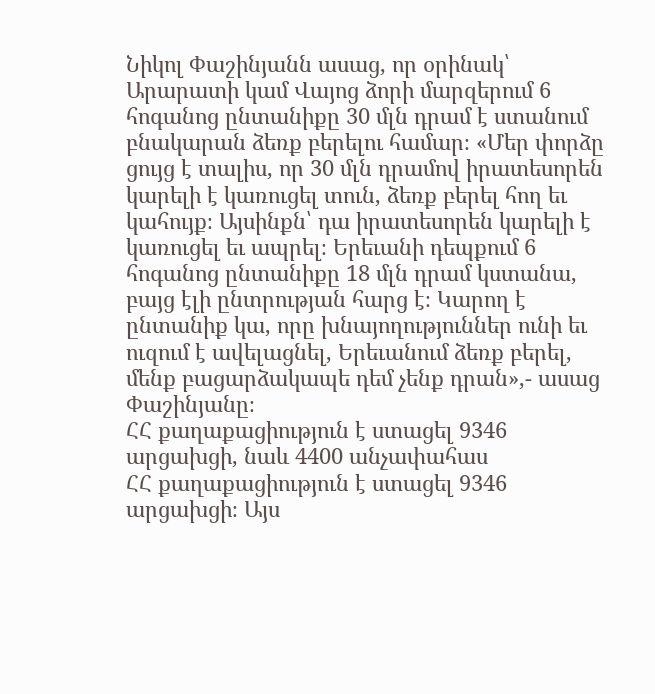Նիկոլ Փաշինյանն ասաց, որ օրինակ՝ Արարատի կամ Վայոց ձորի մարզերում 6 հոգանոց ընտանիքը 30 մլն դրամ է ստանում բնակարան ձեռք բերելու համար։ «Մեր փորձը ցույց է տալիս, որ 30 մլն դրամով իրատեսորեն կարելի է կառուցել տուն, ձեռք բերել հող եւ կահույք։ Այսինքն՝ դա իրատեսորեն կարելի է կառուցել եւ ապրել։ Երեւանի դեպքում 6 հոգանոց ընտանիքը 18 մլն դրամ կստանա, բայց էլի ընտրության հարց է։ Կարող է ընտանիք կա, որը խնայողություններ ունի եւ ուզում է ավելացնել, Երեւանում ձեռք բերել, մենք բացարձակապե դեմ չենք դրան»,- ասաց Փաշինյանը։
ՀՀ քաղաքացիություն է ստացել 9346 արցախցի, նաև 4400 անչափահաս
ՀՀ քաղաքացիություն է ստացել 9346 արցախցի։ Այս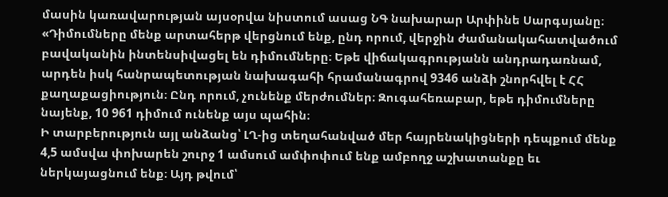մասին կառավարության այսօրվա նիստում ասաց ՆԳ նախարար Արփինե Սարգսյանը։
«Դիմումները մենք արտահերթ վերցնում ենք, ընդ որում, վերջին ժամանակահատվածում բավականին ինտենսիվացել են դիմումները։ Եթե վիճակագրությանն անդրադառնամ, արդեն իսկ հանրապետության նախագահի հրամանագրով 9346 անձի շնորհվել է ՀՀ քաղաքացիություն։ Ընդ որում, չունենք մերժումներ։ Զուգահեռաբար, եթե դիմումները նայենք, 10 961 դիմում ունենք այս պահին։
Ի տարբերություն այլ անձանց՝ ԼՂ-ից տեղահանված մեր հայրենակիցների դեպքում մենք 4,5 ամսվա փոխարեն շուրջ 1 ամսում ամփոփում ենք ամբողջ աշխատանքը եւ ներկայացնում ենք։ Այդ թվում՝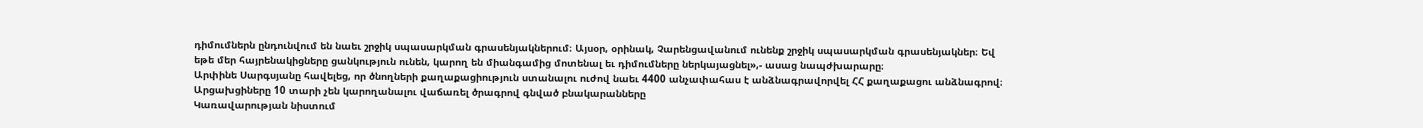դիմումներն ընդունվում են նաեւ շրջիկ սպասարկման գրասենյակներում։ Այսօր, օրինակ, Չարենցավանում ունենք շրջիկ սպասարկման գրասենյակներ։ Եվ եթե մեր հայրենակիցները ցանկություն ունեն, կարող են միանգամից մոտենալ եւ դիմումները ներկայացնել»,- ասաց նապժխարարը։
Արփինե Սարգսյանը հավելեց, որ ծնողների քաղաքացիություն ստանալու ուժով նաեւ 4400 անչափահաս է անձնագրավորվել ՀՀ քաղաքացու անձնագրով։
Արցախցիները 10 տարի չեն կարողանալու վաճառել ծրագրով գնված բնակարանները
Կառավարության նիստում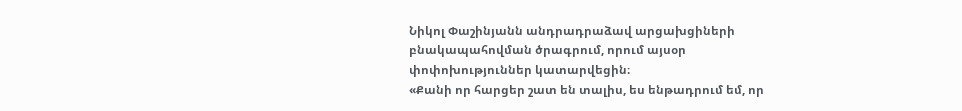Նիկոլ Փաշինյանն անդրադրաձավ արցախցիների բնակապահովման ծրագրում, որում այսօր փոփոխություններ կատարվեցին։
«Քանի որ հարցեր շատ են տալիս, ես ենթադրում եմ, որ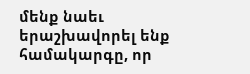մենք նաեւ երաշխավորել ենք համակարգը, որ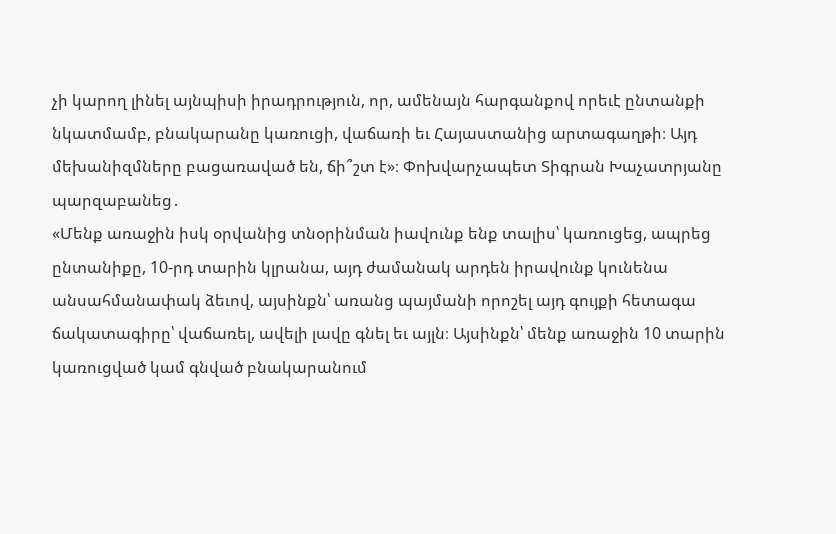չի կարող լինել այնպիսի իրադրություն, որ, ամենայն հարգանքով որեւէ ընտանքի նկատմամբ, բնակարանը կառուցի, վաճառի եւ Հայաստանից արտագաղթի։ Այդ մեխանիզմները բացառաված են, ճի՞շտ է»։ Փոխվարչապետ Տիգրան Խաչատրյանը պարզաբանեց․
«Մենք առաջին իսկ օրվանից տնօրինման իավունք ենք տալիս՝ կառուցեց, ապրեց ընտանիքը, 10-րդ տարին կլրանա, այդ ժամանակ արդեն իրավունք կունենա անսահմանափակ ձեւով, այսինքն՝ առանց պայմանի որոշել այդ գույքի հետագա ճակատագիրը՝ վաճառել, ավելի լավը գնել եւ այլն։ Այսինքն՝ մենք առաջին 10 տարին կառուցված կամ գնված բնակարանում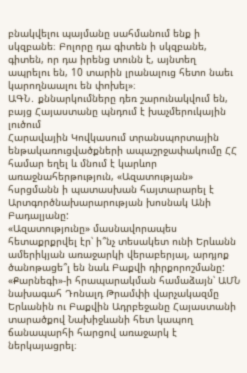բնակվելու պայմանը սահմանում ենք ի սկզբանե։ Բոլորը դա գիտեն ի սկզբանե, գիտեն, որ դա իրենց տունն է, այնտեղ ապրելու են, 10 տարին լրանալուց հետո նաեւ կարողնաալու են փոխել»։
ԱԳՆ․ քննարկումները դեռ շարունակվում են, բայց Հայաստանը պնդում է խաչմերուկային լուծում
Հարավային Կովկասում տրանսպորտային ենթակառուցվածքների ապաշրջափակումը ՀՀ համար եղել և մնում է կարևոր առաջնահերթություն, «Ազատության» հսրցմանն ի պատասխան հայտարարել է Արտգործնախարարության խոսնակ Անի Բադալյանը:
«Ազատությունը» մասնավորապես հետաքրքրվել էր՝ ի՞նչ տեսակետ ունի Երևանն ամերիկյան առաջարկի վերաբերյալ, արդյոք ծանոթացե՞լ են նաև Բաքվի դիրքորոշմանը: «Քարնեգի»-ի հրապարակման համաձայն՝ ԱՄՆ նախագահ Դոնալդ Թրամփի վարչակազմը Երևանին ու Բաքվին Ադրբեջանը Հայաստանի տարածքով Նախիջևանի հետ կապող ճանապարհի հարցով առաջարկ է ներկայացրել։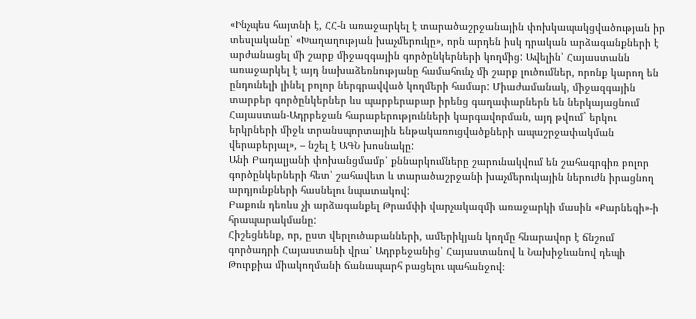«Ինչպես հայտնի է, ՀՀ-ն առաջարկել է տարածաշրջանային փոխկապակցվածության իր տեսլականը՝ «Խաղաղության խաչմերուկը», որն արդեն իսկ դրական արձագանքների է արժանացել մի շարք միջազգային գործընկերների կողմից: Ավելին՝ Հայաստանն առաջարկել է այդ նախաձեռնությանը համահունչ մի շարք լուծումներ, որոնք կարող են ընդունելի լինել բոլոր ներգրավված կողմերի համար: Միաժամանակ, միջազգային տարբեր գործընկերներ ևս պարբերաբար իրենց գաղափարներն են ներկայացնում Հայաստան-Ադրբեջան հարաբերությունների կարգավորման, այդ թվում` երկու երկրների միջև տրանսպորտային ենթակառուցվածքների ապաշրջափակման վերաբերյալ», – նշել է ԱԳՆ խոսնակը:
Անի Բադալյանի փոխանցմամբ՝ քննարկումները շարունակվում են շահագրգիռ բոլոր գործընկերների հետ՝ շահավետ և տարածաշրջանի խաչմերուկային ներուժն իրացնող արդյունքների հասնելու նպատակով:
Բաքուն դեռևս չի արձագանքել Թրամփի վարչակազմի առաջարկի մասին «Քարնեգի»-ի հրապարակմանը:
Հիշեցնենք, որ, ըստ վերլուծաբանների, ամերիկյան կողմը հնարավոր է ճնշում գործադրի Հայաստանի վրա՝ Ադրբեջանից՝ Հայաստանով և Նախիջևանով դեպի Թուրքիա միակողմանի ճանապարհ բացելու պահանջով։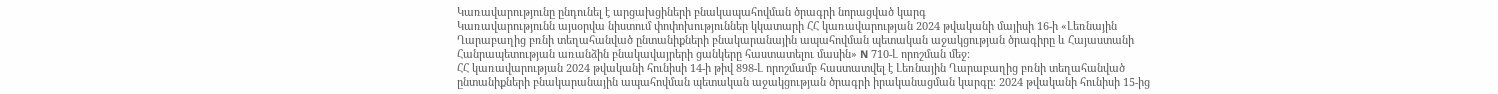Կառավարությունը ընդունել է արցախցիների բնակապահովման ծրագրի նորացված կարգ
Կառավարությունն այսօրվա նիստում փոփոխություններ կկատարի ՀՀ կառավարության 2024 թվականի մայիսի 16-ի «Լեռնային Ղարաբաղից բռնի տեղահանված ընտանիքների բնակարանային ապահովման պետական աջակցության ծրագիրը և Հայաստանի Հանրապետության առանձին բնակավայրերի ցանկերը հաստատելու մասին» N 710-Լ որոշման մեջ։
ՀՀ կառավարության 2024 թվականի հունիսի 14-ի թիվ 898-Լ որոշմամբ հաստատվել է Լեռնային Ղարաբաղից բռնի տեղահանված ընտանիքների բնակարանային ապահովման պետական աջակցության ծրագրի իրականացման կարգը։ 2024 թվականի հունիսի 15-ից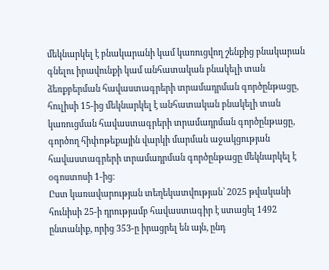մեկնարկել է բնակարանի կամ կառուցվող շենքից բնակարան գնելու իրավունքի կամ անհատական բնակելի տան ձեռքբերման հավաստագրերի տրամադրման գործընթացը, հուլիսի 15-ից մեկնարկել է անհատական բնակելի տան կառուցման հավաստագրերի տրամադրման գործընթացը, գործող հիփոթեքային վարկի մարման աջակցության հավաստագրերի տրամադրման գործընթացը մեկնարկել է օգոստոսի 1-ից։
Ըստ կառավարության տեղեկատվության՝ 2025 թվականի հունիսի 25-ի դրությամբ հավաստագիր է ստացել 1492 ընտանիք, որից 353-ը իրացրել են այն, ընդ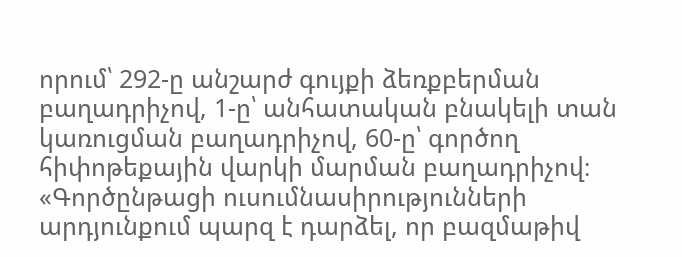որում՝ 292-ը անշարժ գույքի ձեռքբերման բաղադրիչով, 1-ը՝ անհատական բնակելի տան կառուցման բաղադրիչով, 60-ը՝ գործող հիփոթեքային վարկի մարման բաղադրիչով։
«Գործընթացի ուսումնասիրությունների արդյունքում պարզ է դարձել, որ բազմաթիվ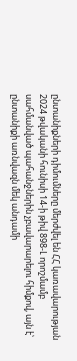ընտանիքների դիմումները մերժվել են ՀՀ կառավարության 2024 թվականի հունիսի 14-ի թիվ 898-Լ որոշմամբ սահմանված պահանջներին չբավարարելու հիմքով, այն է՝ ընտանիքի առնվազն մեկ անդամի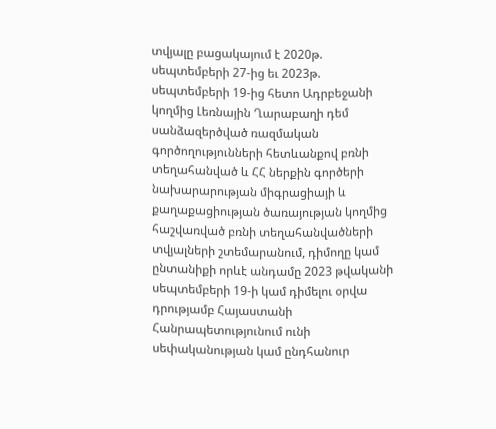տվյալը բացակայում է 2020թ. սեպտեմբերի 27-ից եւ 2023թ. սեպտեմբերի 19-ից հետո Ադրբեջանի կողմից Լեռնային Ղարաբաղի դեմ սանձազերծված ռազմական գործողությունների հետևանքով բռնի տեղահանված և ՀՀ ներքին գործերի նախարարության միգրացիայի և քաղաքացիության ծառայության կողմից հաշվառված բռնի տեղահանվածների տվյալների շտեմարանում, դիմողը կամ ընտանիքի որևէ անդամը 2023 թվականի սեպտեմբերի 19-ի կամ դիմելու օրվա դրությամբ Հայաստանի Հանրապետությունում ունի սեփականության կամ ընդհանուր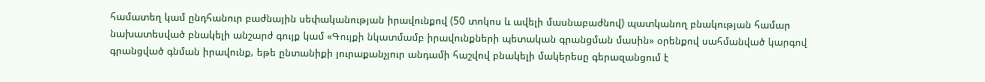համատեղ կամ ընդհանուր բաժնային սեփականության իրավունքով (50 տոկոս և ավելի մասնաբաժնով) պատկանող բնակության համար նախատեսված բնակելի անշարժ գույք կամ «Գույքի նկատմամբ իրավունքների պետական գրանցման մասին» օրենքով սահմանված կարգով գրանցված գնման իրավունք, եթե ընտանիքի յուրաքանչյուր անդամի հաշվով բնակելի մակերեսը գերազանցում է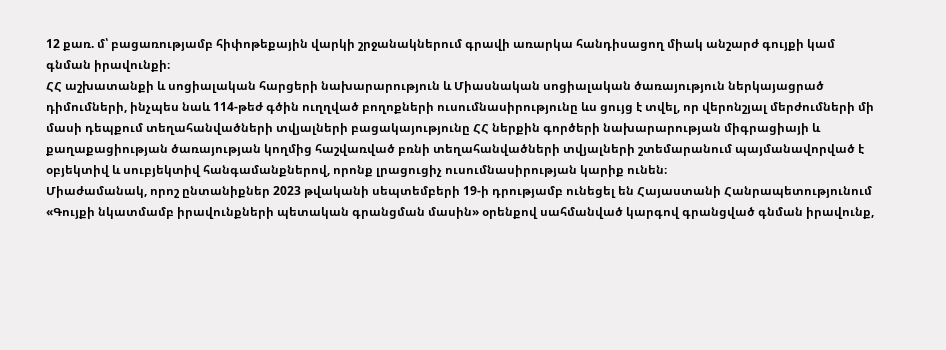12 քառ. մ՝ բացառությամբ հիփոթեքային վարկի շրջանակներում գրավի առարկա հանդիսացող միակ անշարժ գույքի կամ գնման իրավունքի։
ՀՀ աշխատանքի և սոցիալական հարցերի նախարարություն և Միասնական սոցիալական ծառայություն ներկայացրած դիմումների, ինչպես նաև 114-թեժ գծին ուղղված բողոքների ուսումնասիրությունը ևս ցույց է տվել, որ վերոնշյալ մերժումների մի մասի դեպքում տեղահանվածների տվյալների բացակայությունը ՀՀ ներքին գործերի նախարարության միգրացիայի և քաղաքացիության ծառայության կողմից հաշվառված բռնի տեղահանվածների տվյալների շտեմարանում պայմանավորված է օբյեկտիվ և սուբյեկտիվ հանգամանքներով, որոնք լրացուցիչ ուսումնասիրության կարիք ունեն։
Միաժամանակ, որոշ ընտանիքներ 2023 թվականի սեպտեմբերի 19-ի դրությամբ ունեցել են Հայաստանի Հանրապետությունում «Գույքի նկատմամբ իրավունքների պետական գրանցման մասին» օրենքով սահմանված կարգով գրանցված գնման իրավունք,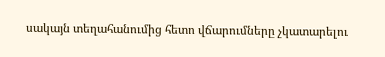սակայն տեղահանումից հետո վճարումները չկատարելու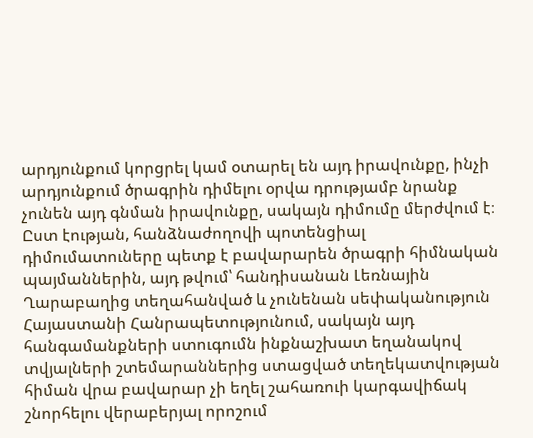արդյունքում կորցրել կամ օտարել են այդ իրավունքը, ինչի արդյունքում ծրագրին դիմելու օրվա դրությամբ նրանք չունեն այդ գնման իրավունքը, սակայն դիմումը մերժվում է։ Ըստ էության, հանձնաժողովի պոտենցիալ դիմումատուները պետք է բավարարեն ծրագրի հիմնական պայմաններին, այդ թվում՝ հանդիսանան Լեռնային Ղարաբաղից տեղահանված և չունենան սեփականություն Հայաստանի Հանրապետությունում, սակայն այդ հանգամանքների ստուգումն ինքնաշխատ եղանակով տվյալների շտեմարաններից ստացված տեղեկատվության հիման վրա բավարար չի եղել շահառուի կարգավիճակ շնորհելու վերաբերյալ որոշում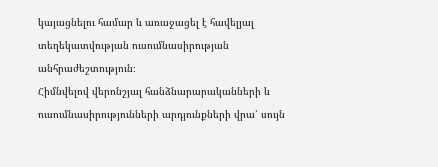կայացնելու համար և առաջացել է հավելյալ տեղեկատվության ուսումնասիրության անհրաժեշտություն։
Հիմնվելով վերոնշյալ հանձնարարականների և ուսումնասիրությունների արդյունքների վրա՝ սույն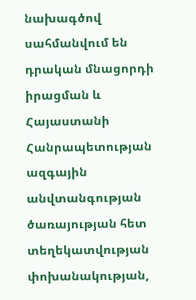նախագծով սահմանվում են դրական մնացորդի իրացման և Հայաստանի Հանրապետության ազգային անվտանգության ծառայության հետ տեղեկատվության փոխանակության,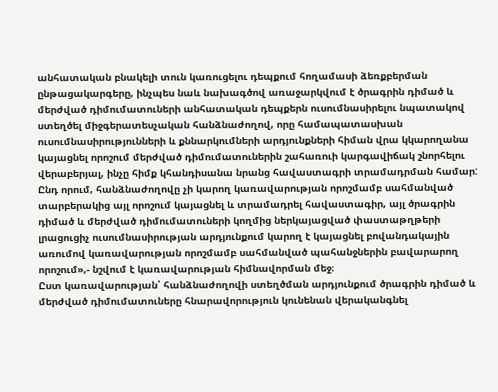անհատական բնակելի տուն կառուցելու դեպքում հողամասի ձեռքբերման ընթացակարգերը, ինչպես նաև նախագծով առաջարկվում է ծրագրին դիմած և մերժված դիմումատուների անհատական դեպքերն ուսումնասիրելու նպատակով ստեղծել միջգերատեսչական հանձնաժողով, որը համապատասխան ուսումնասիրությունների և քննարկումների արդյունքների հիման վրա կկարողանա կայացնել որոշում մերժված դիմումատուներին շահառուի կարգավիճակ շնորհելու վերաբերյալ, ինչը հիմք կհանդիսանա նրանց հավաստագրի տրամադրման համար: Ընդ որում, հանձնաժողովը չի կարող կառավարության որոշմամբ սահմանված տարբերակից այլ որոշում կայացնել և տրամադրել հավաստագիր, այլ ծրագրին դիմած և մերժված դիմումատուների կողմից ներկայացված փաստաթղթերի լրացուցիչ ուսումնասիրության արդյունքում կարող է կայացնել բովանդակային առումով կառավարության որոշմամբ սահմանված պահանջներին բավարարող որոշում»,- նշվում է կառավարության հիմնավորման մեջ։
Ըստ կառավարության՝ հանձնաժողովի ստեղծման արդյունքում ծրագրին դիմած և մերժված դիմումատուները հնարավորություն կունենան վերականգնել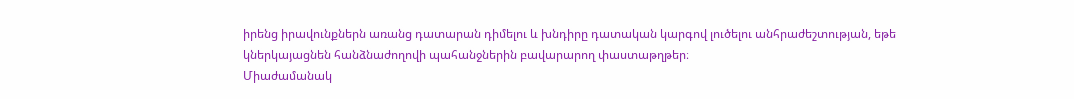իրենց իրավունքներն առանց դատարան դիմելու և խնդիրը դատական կարգով լուծելու անհրաժեշտության, եթե կներկայացնեն հանձնաժողովի պահանջներին բավարարող փաստաթղթեր։
Միաժամանակ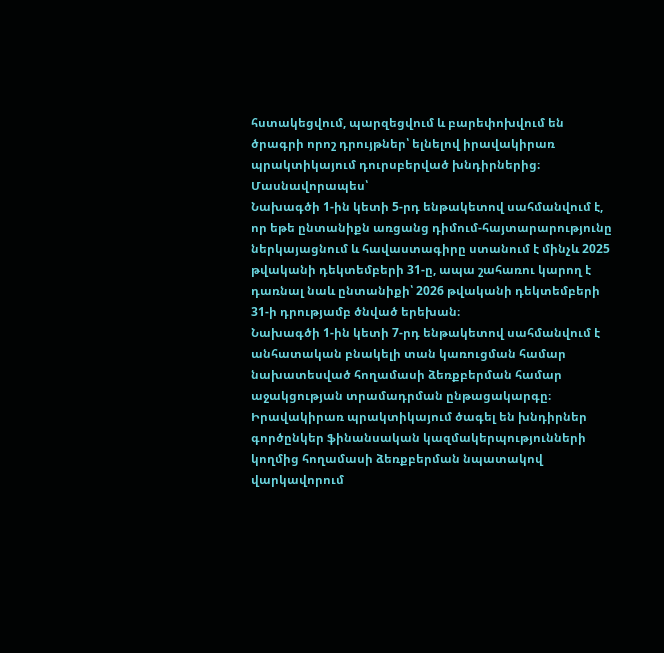հստակեցվում, պարզեցվում և բարեփոխվում են ծրագրի որոշ դրույթներ՝ ելնելով իրավակիրառ պրակտիկայում դուրսբերված խնդիրներից։
Մասնավորապես՝
Նախագծի 1-ին կետի 5-րդ ենթակետով սահմանվում է, որ եթե ընտանիքն առցանց դիմում-հայտարարությունը ներկայացնում և հավաստագիրը ստանում է մինչև 2025 թվականի դեկտեմբերի 31-ը, ապա շահառու կարող է դառնալ նաև ընտանիքի՝ 2026 թվականի դեկտեմբերի 31-ի դրությամբ ծնված երեխան։
Նախագծի 1-ին կետի 7-րդ ենթակետով սահմանվում է անհատական բնակելի տան կառուցման համար նախատեսված հողամասի ձեռքբերման համար աջակցության տրամադրման ընթացակարգը։ Իրավակիրառ պրակտիկայում ծագել են խնդիրներ գործընկեր ֆինանսական կազմակերպությունների կողմից հողամասի ձեռքբերման նպատակով վարկավորում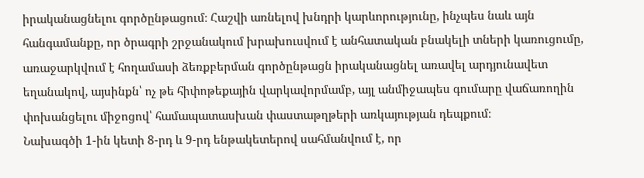իրականացնելու գործընթացում։ Հաշվի առնելով խնդրի կարևորությունը, ինչպես նաև այն հանգամանքը, որ ծրագրի շրջանակում խրախուսվում է անհատական բնակելի տների կառուցումը, առաջարկվում է հողամասի ձեռքբերման գործընթացն իրականացնել առավել արդյունավետ եղանակով, այսինքն՝ ոչ թե հիփոթեքային վարկավորմամբ, այլ անմիջապես գումարը վաճառողին փոխանցելու միջոցով՝ համապատասխան փաստաթղթերի առկայության դեպքում։
Նախագծի 1-ին կետի 8-րդ և 9-րդ ենթակետերով սահմանվում է, որ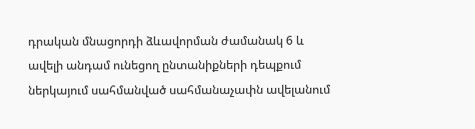դրական մնացորդի ձևավորման ժամանակ 6 և ավելի անդամ ունեցող ընտանիքների դեպքում ներկայում սահմանված սահմանաչափն ավելանում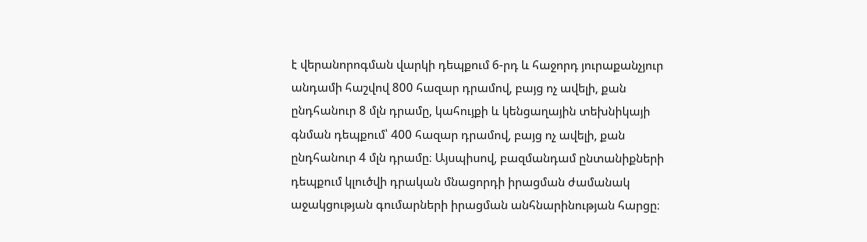է վերանորոգման վարկի դեպքում 6-րդ և հաջորդ յուրաքանչյուր անդամի հաշվով 800 հազար դրամով, բայց ոչ ավելի, քան ընդհանուր 8 մլն դրամը, կահույքի և կենցաղային տեխնիկայի գնման դեպքում՝ 400 հազար դրամով, բայց ոչ ավելի, քան ընդհանուր 4 մլն դրամը։ Այսպիսով, բազմանդամ ընտանիքների դեպքում կլուծվի դրական մնացորդի իրացման ժամանակ աջակցության գումարների իրացման անհնարինության հարցը։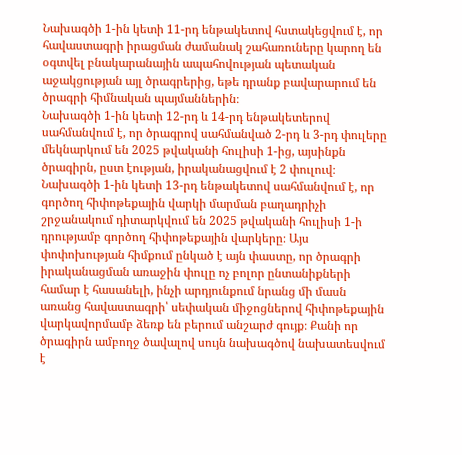Նախագծի 1-ին կետի 11-րդ ենթակետով հստակեցվում է, որ հավաստագրի իրացման ժամանակ շահառուները կարող են օգտվել բնակարանային ապահովության պետական աջակցության այլ ծրագրերից, եթե դրանք բավարարում են ծրագրի հիմնական պայմաններին։
Նախագծի 1-ին կետի 12-րդ և 14-րդ ենթակետերով սահմանվում է, որ ծրագրով սահմանված 2-րդ և 3-րդ փուլերը մեկնարկում են 2025 թվականի հուլիսի 1-ից, այսինքն ծրագիրն, ըստ էության, իրականացվում է 2 փուլուվ։
Նախագծի 1-ին կետի 13-րդ ենթակետով սահմանվում է, որ գործող հիփոթեքային վարկի մարման բաղադրիչի շրջանակում դիտարկվում են 2025 թվականի հուլիսի 1-ի դրությամբ գործող հիփոթեքային վարկերը։ Այս փոփոխության հիմքում ընկած է այն փաստը, որ ծրագրի իրականացման առաջին փուլը ոչ բոլոր ընտանիքների համար է հասանելի, ինչի արդյունքում նրանց մի մասն առանց հավաստագրի՝ սեփական միջոցներով հիփոթեքային վարկավորմամբ ձեռք են բերում անշարժ գույք։ Քանի որ ծրագիրն ամբողջ ծավալով սույն նախագծով նախատեսվում է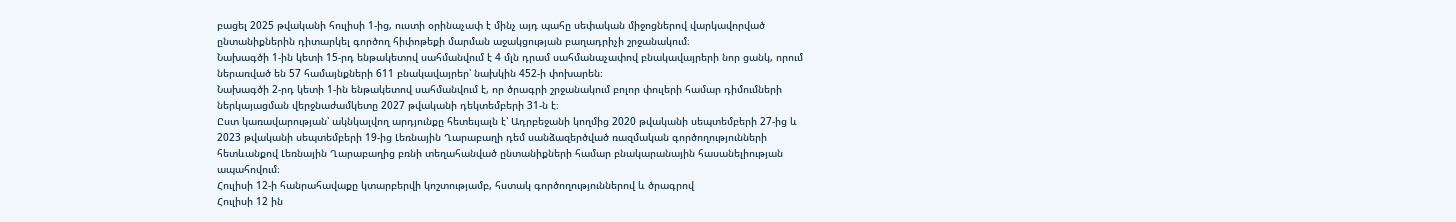բացել 2025 թվականի հուլիսի 1-ից, ուստի օրինաչափ է մինչ այդ պահը սեփական միջոցներով վարկավորված ընտանիքներին դիտարկել գործող հիփոթեքի մարման աջակցության բաղադրիչի շրջանակում։
Նախագծի 1-ին կետի 15-րդ ենթակետով սահմանվում է 4 մլն դրամ սահմանաչափով բնակավայրերի նոր ցանկ, որում ներառված են 57 համայնքների 611 բնակավայրեր՝ նախկին 452-ի փոխարեն։
Նախագծի 2-րդ կետի 1-ին ենթակետով սահմանվում է, որ ծրագրի շրջանակում բոլոր փուլերի համար դիմումների ներկայացման վերջնաժամկետը 2027 թվականի դեկտեմբերի 31-ն է։
Ըստ կառավարության՝ ակնկալվող արդյունքը հետեւյալն է՝ Ադրբեջանի կողմից 2020 թվականի սեպտեմբերի 27-ից և 2023 թվականի սեպտեմբերի 19-ից Լեռնային Ղարաբաղի դեմ սանձազերծված ռազմական գործողությունների հետևանքով Լեռնային Ղարաբաղից բռնի տեղահանված ընտանիքների համար բնակարանային հասանելիության ապահովում։
Հուլիսի 12-ի հանրահավաքը կտարբերվի կոշտությամբ, հստակ գործողություններով և ծրագրով
Հուլիսի 12 ին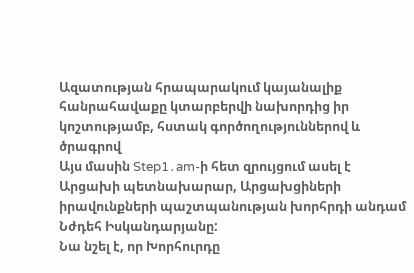Ազատության հրապարակում կայանալիք հանրահավաքը կտարբերվի նախորդից իր կոշտությամբ, հստակ գործողություններով և ծրագրով
Այս մասին Step1․am-ի հետ զրույցում ասել է Արցախի պետնախարար, Արցախցիների իրավունքների պաշտպանության խորհրդի անդամ Նժդեհ Իսկանդարյանը:
Նա նշել է, որ Խորհուրդը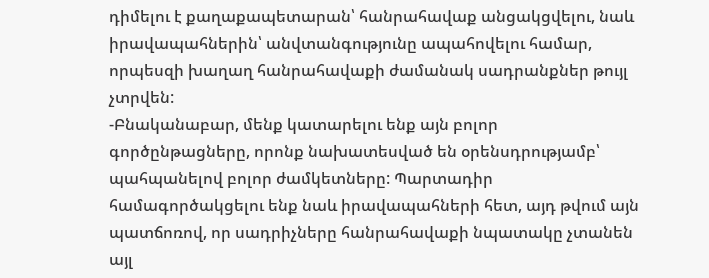դիմելու է քաղաքապետարան՝ հանրահավաք անցակցվելու, նաև իրավապահներին՝ անվտանգությունը ապահովելու համար, որպեսզի խաղաղ հանրահավաքի ժամանակ սադրանքներ թույլ չտրվեն:
-Բնականաբար, մենք կատարելու ենք այն բոլոր գործընթացները, որոնք նախատեսված են օրենսդրությամբ՝ պահպանելով բոլոր ժամկետները: Պարտադիր համագործակցելու ենք նաև իրավապահների հետ, այդ թվում այն պատճոռով, որ սադրիչները հանրահավաքի նպատակը չտանեն այլ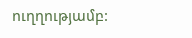ուղղությամբ: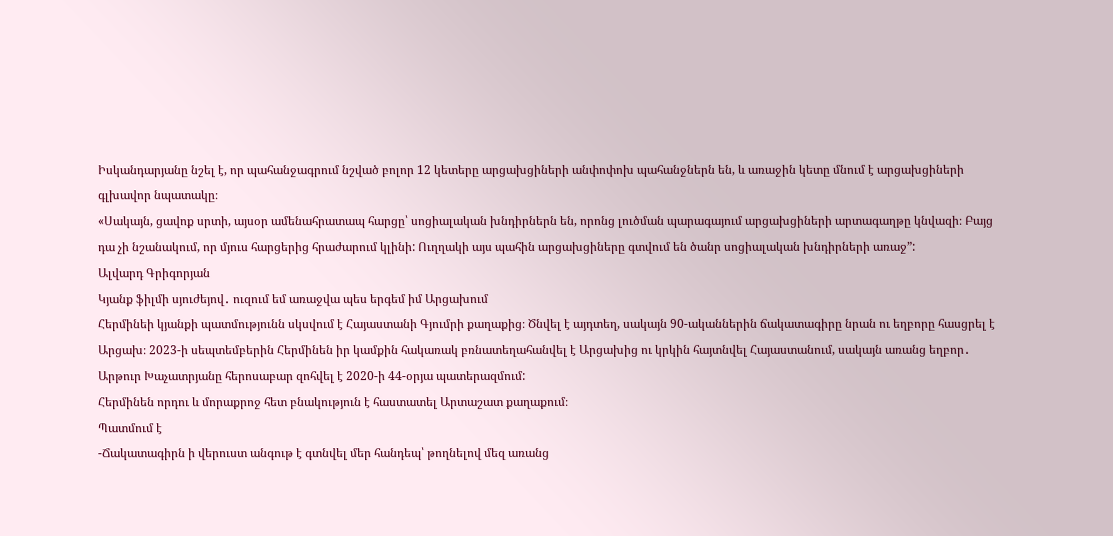Իսկանդարյանը նշել է, որ պահանջագրում նշված բոլոր 12 կետերը արցախցիների անփոփոխ պահանջներն են, և առաջին կետը մնում է արցախցիների գլխավոր նպատակը։
«Սակայն, ցավոք սրտի, այսօր ամենահրատապ հարցը՝ սոցիալական խնդիրներն են, որոնց լուծման պարագայում արցախցիների արտագաղթը կնվազի։ Բայց դա չի նշանակում, որ մյուս հարցերից հրաժարում կլինի: Ուղղակի այս պահին արցախցիները գտվում են ծանր սոցիալական խնդիրների առաջ”:
Ալվարդ Գրիգորյան
Կյանք ֆիլմի սյուժեյով․ ուզում եմ առաջվա պես երգեմ իմ Արցախում
Հերմինեի կյանքի պատմությունն սկսվում է Հայաստանի Գյումրի քաղաքից։ Ծնվել է այդտեղ, սակայն 90-ականներին ճակատագիրը նրան ու եղբորը հասցրել է Արցախ։ 2023-ի սեպտեմբերին Հերմինեն իր կամքին հակառակ բռնատեղահանվել է Արցախից ու կրկին հայտնվել Հայաստանում, սակայն առանց եղբոր․ Արթուր Խաչատրյանը հերոսաբար զոհվել է 2020-ի 44-օրյա պատերազմում:
Հերմինեն որդու և մորաքրոջ հետ բնակություն է հաստատել Արտաշատ քաղաքում։
Պատմում է
-Ճակատագիրն ի վերուստ անգութ է գտնվել մեր հանդեպ՝ թողնելով մեզ առանց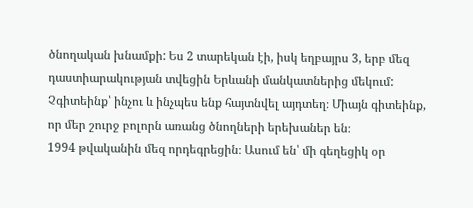ծնողական խնամքի: Ես 2 տարեկան էի, իսկ եղբայրս 3, երբ մեզ դաստիարակության տվեցին Երևանի մանկատներից մեկում: Չգիտեինք՝ ինչու և ինչպես ենք հայտնվել այդտեղ։ Միայն գիտեինք, որ մեր շուրջ բոլորն առանց ծնողների երեխաներ են։
1994 թվականին մեզ որդեգրեցին։ Ասում են՝ մի գեղեցիկ օր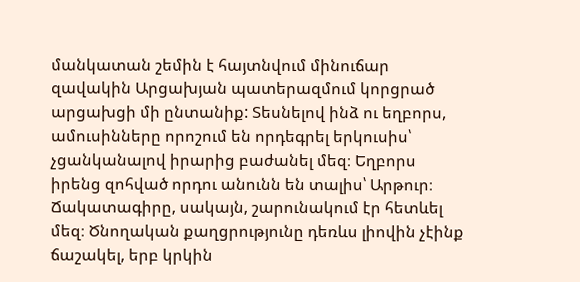մանկատան շեմին է հայտնվում մինուճար զավակին Արցախյան պատերազմում կորցրած արցախցի մի ընտանիք: Տեսնելով ինձ ու եղբորս, ամուսինները որոշում են որդեգրել երկուսիս՝ չցանկանալով իրարից բաժանել մեզ։ Եղբորս իրենց զոհված որդու անունն են տալիս՝ Արթուր։ Ճակատագիրը, սակայն, շարունակում էր հետևել մեզ։ Ծնողական քաղցրությունը դեռևս լիովին չէինք ճաշակել, երբ կրկին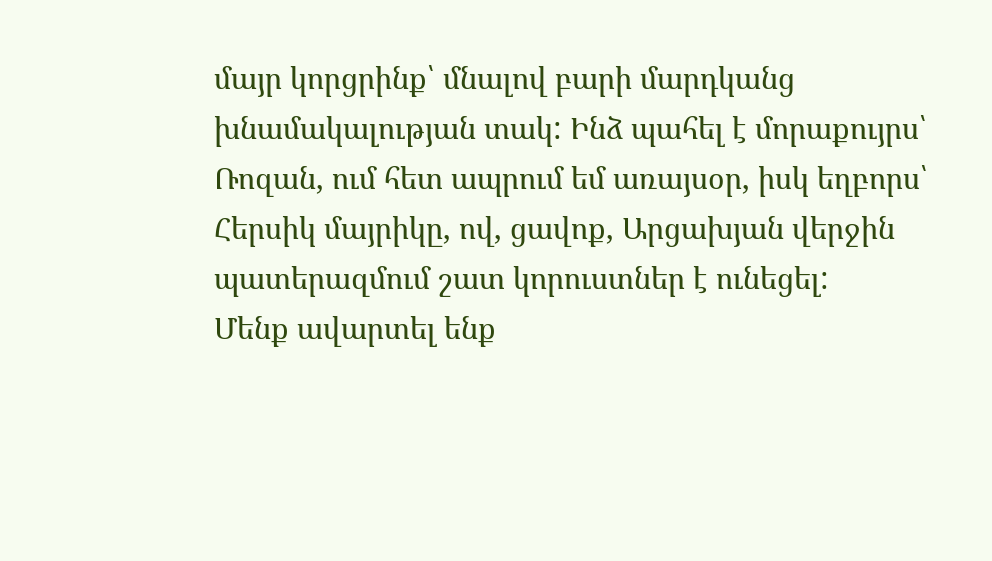մայր կորցրինք՝ մնալով բարի մարդկանց խնամակալության տակ: Ինձ պահել է մորաքույրս՝ Ռոզան, ում հետ ապրում եմ առայսօր, իսկ եղբորս՝ Հերսիկ մայրիկը, ով, ցավոք, Արցախյան վերջին պատերազմում շատ կորուստներ է ունեցել:
Մենք ավարտել ենք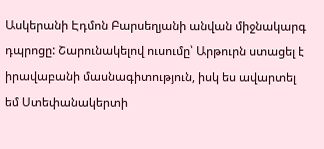Ասկերանի Էդմոն Բարսեղյանի անվան միջնակարգ դպրոցը: Շարունակելով ուսումը՝ Արթուրն ստացել է իրավաբանի մասնագիտություն, իսկ ես ավարտել եմ Ստեփանակերտի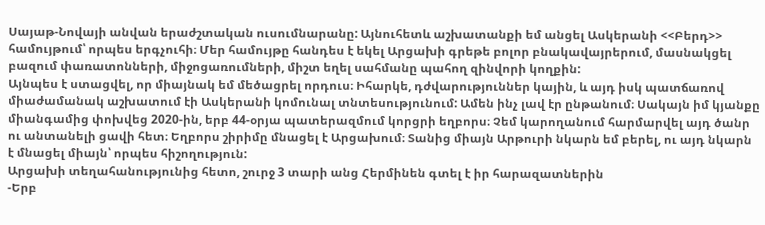Սայաթ-Նովայի անվան երաժշտական ուսումնարանը: Այնուհետև աշխատանքի եմ անցել Ասկերանի <<Բերդ>> համույթում՝ որպես երգչուհի։ Մեր համույթը հանդես է եկել Արցախի գրեթե բոլոր բնակավայրերում, մասնակցել բազում փառատոնների, միջոցառումների, միշտ եղել սահմանը պահող զինվորի կողքին:
Այնպես է ստացվել, որ միայնակ եմ մեծացրել որդուս։ Իհարկե, դժվարություններ կային, և այդ իսկ պատճառով միաժամանակ աշխատում էի Ասկերանի կոմունալ տնտեսությունում: Ամեն ինչ լավ էր ընթանում։ Սակայն իմ կյանքը միանգամից փոխվեց 2020-ին, երբ 44-օրյա պատերազմում կորցրի եղբորս։ Չեմ կարողանում հարմարվել այդ ծանր ու անտանելի ցավի հետ։ Եղբորս շիրիմը մնացել է Արցախում։ Տանից միայն Արթուրի նկարն եմ բերել, ու այդ նկարն է մնացել միայն՝ որպես հիշողություն:
Արցախի տեղահանությունից հետո, շուրջ 3 տարի անց Հերմինեն գտել է իր հարազատներին
-Երբ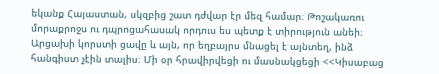եկանք Հայաստան, սկզբից շատ դժվար էր մեզ համար։ Թոշակառու մորաքրոջս ու դպրոցահասակ որդուս ես պետք է տիրություն անեի։ Արցախի կորստի ցավը և այն, որ եղբայրս մնացել է այնտեղ, ինձ հանգիստ չէին տալիս։ Մի օր հրավիրվեցի ու մասնակցեցի <<Կիսաբաց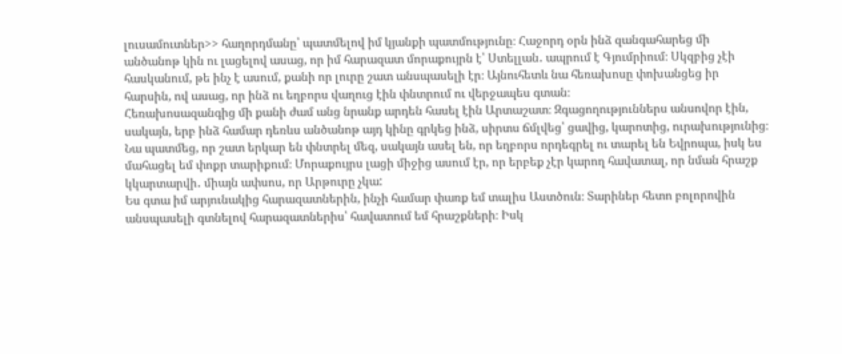լուսամուտներ>> հաղորդմանը՝ պատմելով իմ կյանքի պատմությունը։ Հաջորդ օրն ինձ զանգահարեց մի անծանոթ կին ու լացելով ասաց, որ իմ հարազատ մորաքույրն է՝ Ստելլան․ ապրում է Գյումրիում։ Սկզբից չէի հասկանում, թե ինչ է ասում, քանի որ լուրը շատ անսպասելի էր։ Այնուհետև նա հեռախոսը փոխանցեց իր հարսին, ով ասաց, որ ինձ ու եղբորս վաղուց էին փնտրում ու վերջապես գտան։
Հեռախոսազանգից մի քանի ժամ անց նրանք արդեն հասել էին Արտաշատ։ Զգացողություններս անսովոր էին, սակայն, երբ ինձ համար դեռևս անծանոթ այդ կինը գրկեց ինձ, սիրտս ճմլվեց՝ ցավից, կարոտից, ուրախությունից։ Նա պատմեց, որ շատ երկար են փնտրել մեզ, սակայն ասել են, որ եղբորս որդեգրել ու տարել են Եվրոպա, իսկ ես մահացել եմ փոքր տարիքում։ Մորաքույրս լացի միջից ասում էր, որ երբեք չէր կարող հավատալ, որ նման հրաշք կկարտարվի․ միայն ափսոս, որ Արթուրը չկա:
Ես գտա իմ արյունակից հարազատներին, ինչի համար փառք եմ տալիս Աստծուն։ Տարիներ հետո բոլորովին անսպասելի գտնելով հարազատներիս՝ հավատում եմ հրաշքների։ Իսկ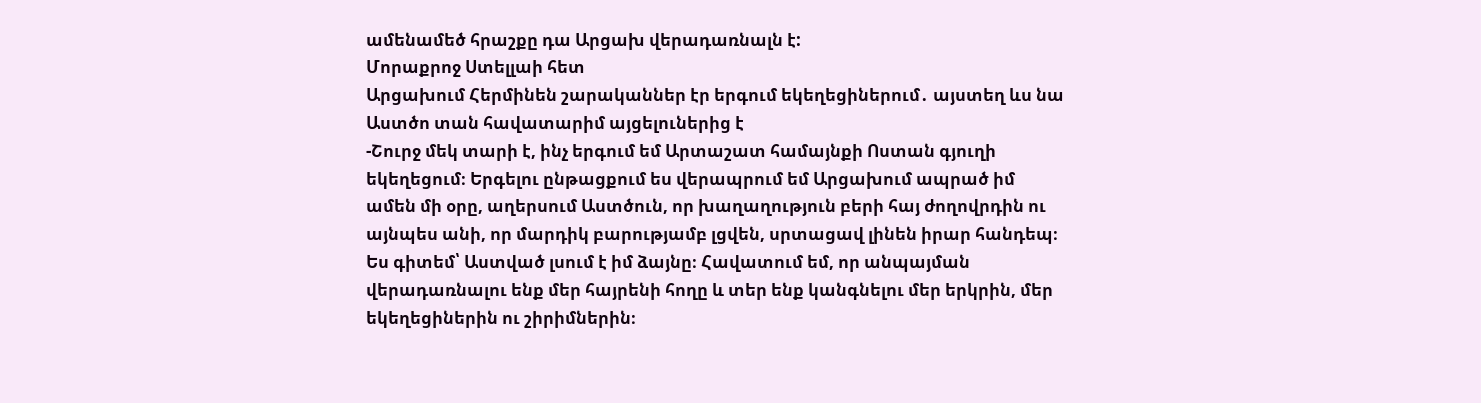ամենամեծ հրաշքը դա Արցախ վերադառնալն է:
Մորաքրոջ Ստելլաի հետ
Արցախում Հերմինեն շարականներ էր երգում եկեղեցիներում․ այստեղ ևս նա Աստծո տան հավատարիմ այցելուներից է
-Շուրջ մեկ տարի է, ինչ երգում եմ Արտաշատ համայնքի Ոստան գյուղի եկեղեցում։ Երգելու ընթացքում ես վերապրում եմ Արցախում ապրած իմ ամեն մի օրը, աղերսում Աստծուն, որ խաղաղություն բերի հայ ժողովրդին ու այնպես անի, որ մարդիկ բարությամբ լցվեն, սրտացավ լինեն իրար հանդեպ։ Ես գիտեմ՝ Աստված լսում է իմ ձայնը։ Հավատում եմ, որ անպայման վերադառնալու ենք մեր հայրենի հողը և տեր ենք կանգնելու մեր երկրին, մեր եկեղեցիներին ու շիրիմներին։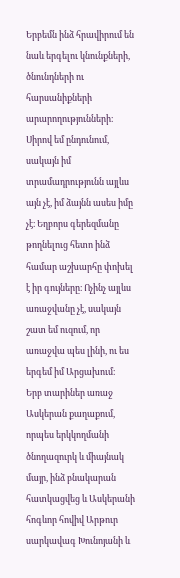Երբեմն ինձ հրավիրում են նաև երգելու կնունքների, ծնունդների ու հարսանիքների արարողությունների։ Սիրով եմ ընդունում, սակայն իմ տրամադրությունն այլևս այն չէ, իմ ձայնն ասես իմը չէ։ Եղբորս գերեզմանը թողնելուց հետո ինձ համար աշխարհը փոխել է իր գույները։ Ոչինչ այլևս առաջվանը չէ, սակայն շատ եմ ուզում, որ առաջվա պես լինի, ու ես երգեմ իմ Արցախում։
Երբ տարիներ առաջ Ասկերան քաղաքում, որպես երկկողմանի ծնողազուրկ և միայնակ մայր, ինձ բնակարան հատկացվեց և Ասկերանի հոգևոր հովիվ Արթուր սարկավագ Խունոյանի և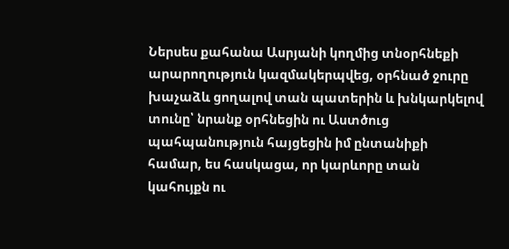Ներսես քահանա Ասրյանի կողմից տնօրհնեքի արարողություն կազմակերպվեց, օրհնած ջուրը խաչաձև ցողալով տան պատերին և խնկարկելով տունը՝ նրանք օրհնեցին ու Աստծուց պահպանություն հայցեցին իմ ընտանիքի համար, ես հասկացա, որ կարևորը տան կահույքն ու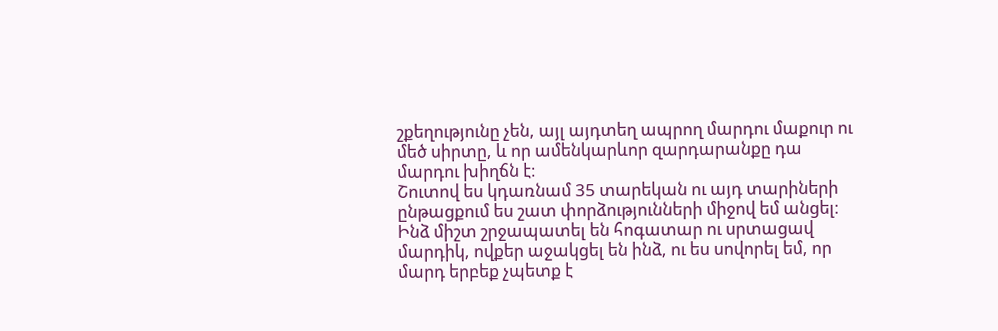շքեղությունը չեն, այլ այդտեղ ապրող մարդու մաքուր ու մեծ սիրտը, և որ ամենկարևոր զարդարանքը դա մարդու խիղճն է։
Շուտով ես կդառնամ 35 տարեկան ու այդ տարիների ընթացքում ես շատ փորձությունների միջով եմ անցել։ Ինձ միշտ շրջապատել են հոգատար ու սրտացավ մարդիկ, ովքեր աջակցել են ինձ, ու ես սովորել եմ, որ մարդ երբեք չպետք է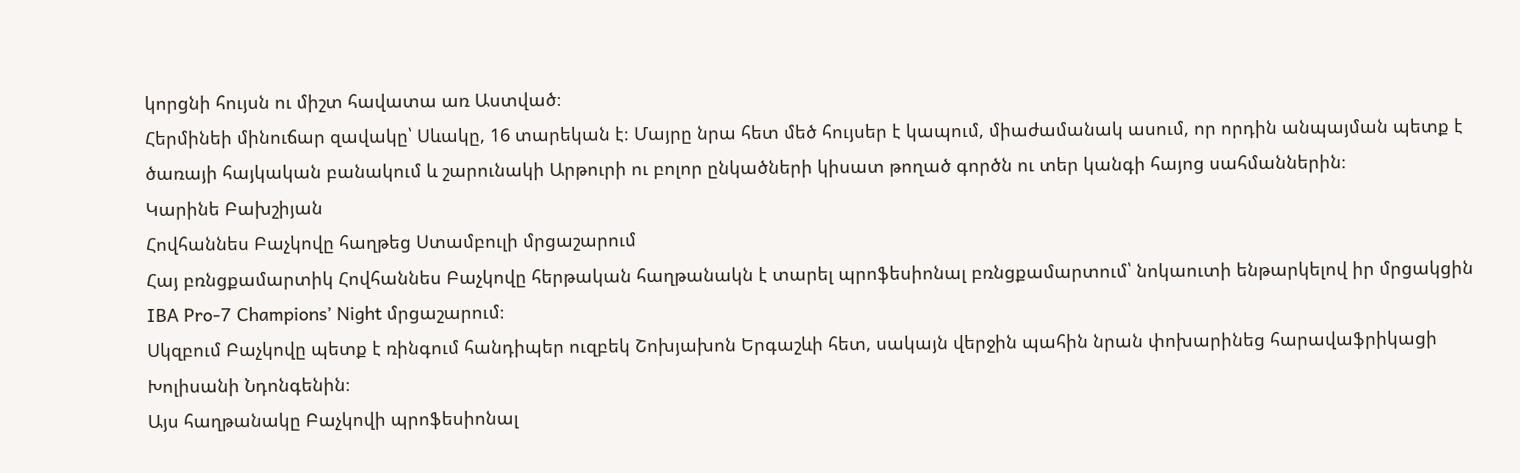կորցնի հույսն ու միշտ հավատա առ Աստված։
Հերմինեի մինուճար զավակը՝ Սևակը, 16 տարեկան է։ Մայրը նրա հետ մեծ հույսեր է կապում, միաժամանակ ասում, որ որդին անպայման պետք է ծառայի հայկական բանակում և շարունակի Արթուրի ու բոլոր ընկածների կիսատ թողած գործն ու տեր կանգի հայոց սահմաններին։
Կարինե Բախշիյան
Հովհաննես Բաչկովը հաղթեց Ստամբուլի մրցաշարում
Հայ բռնցքամարտիկ Հովհաննես Բաչկովը հերթական հաղթանակն է տարել պրոֆեսիոնալ բռնցքամարտում՝ նոկաուտի ենթարկելով իր մրցակցին IBA Pro-7 Champions’ Night մրցաշարում։
Սկզբում Բաչկովը պետք է ռինգում հանդիպեր ուզբեկ Շոխյախոն Երգաշևի հետ, սակայն վերջին պահին նրան փոխարինեց հարավաֆրիկացի Խոլիսանի Նդոնգենին։
Այս հաղթանակը Բաչկովի պրոֆեսիոնալ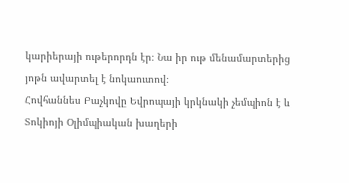կարիերայի ութերորդն էր։ Նա իր ութ մենամարտերից յոթն ավարտել է նոկաուտով։
Հովհաննես Բաչկովը Եվրոպայի կրկնակի չեմպիոն է և Տոկիոյի Օլիմպիական խաղերի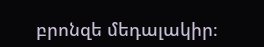բրոնզե մեդալակիր։